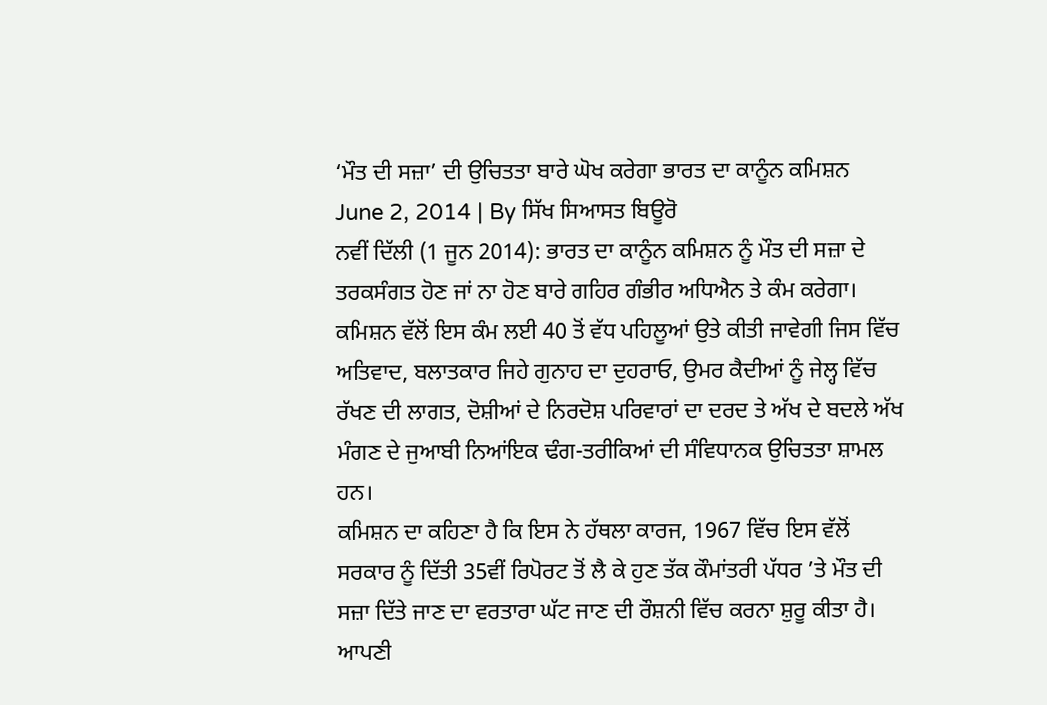‘ਮੌਤ ਦੀ ਸਜ਼ਾ’ ਦੀ ਉਚਿਤਤਾ ਬਾਰੇ ਘੋਖ ਕਰੇਗਾ ਭਾਰਤ ਦਾ ਕਾਨੂੰਨ ਕਮਿਸ਼ਨ
June 2, 2014 | By ਸਿੱਖ ਸਿਆਸਤ ਬਿਊਰੋ
ਨਵੀਂ ਦਿੱਲੀ (1 ਜੂਨ 2014): ਭਾਰਤ ਦਾ ਕਾਨੂੰਨ ਕਮਿਸ਼ਨ ਨੂੰ ਮੌਤ ਦੀ ਸਜ਼ਾ ਦੇ ਤਰਕਸੰਗਤ ਹੋਣ ਜਾਂ ਨਾ ਹੋਣ ਬਾਰੇ ਗਹਿਰ ਗੰਭੀਰ ਅਧਿਐਨ ਤੇ ਕੰਮ ਕਰੇਗਾ। ਕਮਿਸ਼ਨ ਵੱਲੋਂ ਇਸ ਕੰਮ ਲਈ 40 ਤੋਂ ਵੱਧ ਪਹਿਲੂਆਂ ਉਤੇ ਕੀਤੀ ਜਾਵੇਗੀ ਜਿਸ ਵਿੱਚ ਅਤਿਵਾਦ, ਬਲਾਤਕਾਰ ਜਿਹੇ ਗੁਨਾਹ ਦਾ ਦੁਹਰਾਓ, ਉਮਰ ਕੈਦੀਆਂ ਨੂੰ ਜੇਲ੍ਹ ਵਿੱਚ ਰੱਖਣ ਦੀ ਲਾਗਤ, ਦੋਸ਼ੀਆਂ ਦੇ ਨਿਰਦੋਸ਼ ਪਰਿਵਾਰਾਂ ਦਾ ਦਰਦ ਤੇ ਅੱਖ ਦੇ ਬਦਲੇ ਅੱਖ ਮੰਗਣ ਦੇ ਜੁਆਬੀ ਨਿਆਂਇਕ ਢੰਗ-ਤਰੀਕਿਆਂ ਦੀ ਸੰਵਿਧਾਨਕ ਉਚਿਤਤਾ ਸ਼ਾਮਲ ਹਨ।
ਕਮਿਸ਼ਨ ਦਾ ਕਹਿਣਾ ਹੈ ਕਿ ਇਸ ਨੇ ਹੱਥਲਾ ਕਾਰਜ, 1967 ਵਿੱਚ ਇਸ ਵੱਲੋਂ ਸਰਕਾਰ ਨੂੰ ਦਿੱਤੀ 35ਵੀਂ ਰਿਪੋਰਟ ਤੋਂ ਲੈ ਕੇ ਹੁਣ ਤੱਕ ਕੌਮਾਂਤਰੀ ਪੱਧਰ ’ਤੇ ਮੌਤ ਦੀ ਸਜ਼ਾ ਦਿੱਤੇ ਜਾਣ ਦਾ ਵਰਤਾਰਾ ਘੱਟ ਜਾਣ ਦੀ ਰੌਸ਼ਨੀ ਵਿੱਚ ਕਰਨਾ ਸ਼ੁਰੂ ਕੀਤਾ ਹੈ। ਆਪਣੀ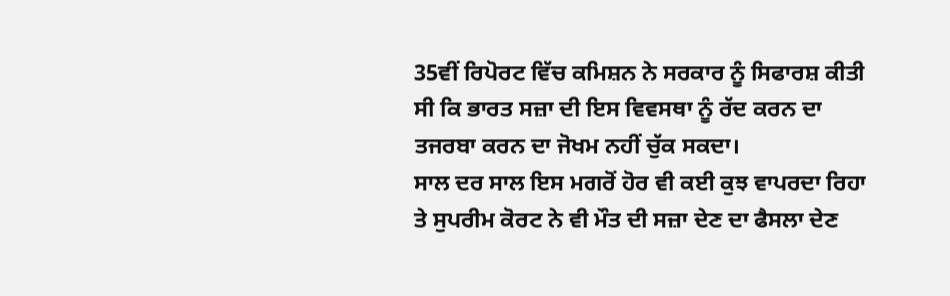35ਵੀਂ ਰਿਪੋਰਟ ਵਿੱਚ ਕਮਿਸ਼ਨ ਨੇ ਸਰਕਾਰ ਨੂੰ ਸਿਫਾਰਸ਼ ਕੀਤੀ ਸੀ ਕਿ ਭਾਰਤ ਸਜ਼ਾ ਦੀ ਇਸ ਵਿਵਸਥਾ ਨੂੰ ਰੱਦ ਕਰਨ ਦਾ ਤਜਰਬਾ ਕਰਨ ਦਾ ਜੋਖਮ ਨਹੀਂ ਚੁੱਕ ਸਕਦਾ।
ਸਾਲ ਦਰ ਸਾਲ ਇਸ ਮਗਰੋਂ ਹੋਰ ਵੀ ਕਈ ਕੁਝ ਵਾਪਰਦਾ ਰਿਹਾ ਤੇ ਸੁਪਰੀਮ ਕੋਰਟ ਨੇ ਵੀ ਮੌਤ ਦੀ ਸਜ਼ਾ ਦੇਣ ਦਾ ਫੈਸਲਾ ਦੇਣ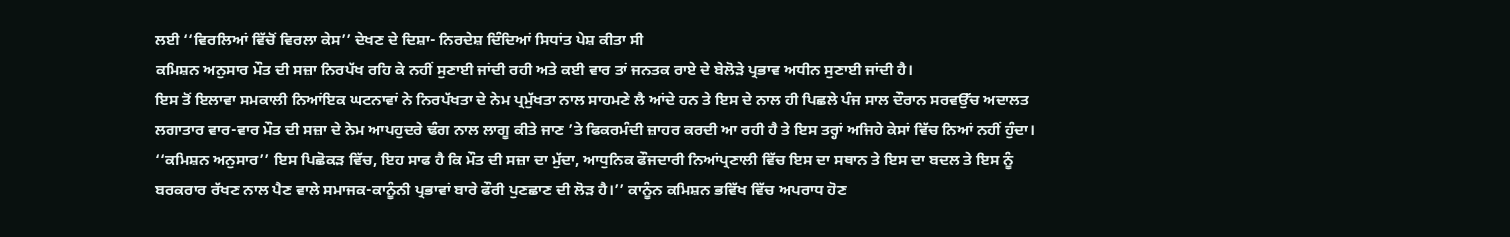ਲਈ ‘‘ਵਿਰਲਿਆਂ ਵਿੱਚੋਂ ਵਿਰਲਾ ਕੇਸ’’ ਦੇਖਣ ਦੇ ਦਿਸ਼ਾ- ਨਿਰਦੇਸ਼ ਦਿੰਦਿਆਂ ਸਿਧਾਂਤ ਪੇਸ਼ ਕੀਤਾ ਸੀ
ਕਮਿਸ਼ਨ ਅਨੁਸਾਰ ਮੌਤ ਦੀ ਸਜ਼ਾ ਨਿਰਪੱਖ ਰਹਿ ਕੇ ਨਹੀਂ ਸੁਣਾਈ ਜਾਂਦੀ ਰਹੀ ਅਤੇ ਕਈ ਵਾਰ ਤਾਂ ਜਨਤਕ ਰਾਏ ਦੇ ਬੇਲੋੜੇ ਪ੍ਰਭਾਵ ਅਧੀਨ ਸੁਣਾਈ ਜਾਂਦੀ ਹੈ।
ਇਸ ਤੋਂ ਇਲਾਵਾ ਸਮਕਾਲੀ ਨਿਆਂਇਕ ਘਟਨਾਵਾਂ ਨੇ ਨਿਰਪੱਖਤਾ ਦੇ ਨੇਮ ਪ੍ਰਮੁੱਖਤਾ ਨਾਲ ਸਾਹਮਣੇ ਲੈ ਆਂਦੇ ਹਨ ਤੇ ਇਸ ਦੇ ਨਾਲ ਹੀ ਪਿਛਲੇ ਪੰਜ ਸਾਲ ਦੌਰਾਨ ਸਰਵਉੱਚ ਅਦਾਲਤ ਲਗਾਤਾਰ ਵਾਰ-ਵਾਰ ਮੌਤ ਦੀ ਸਜ਼ਾ ਦੇ ਨੇਮ ਆਪਹੁਦਰੇ ਢੰਗ ਨਾਲ ਲਾਗੂ ਕੀਤੇ ਜਾਣ ’ਤੇ ਫਿਕਰਮੰਦੀ ਜ਼ਾਹਰ ਕਰਦੀ ਆ ਰਹੀ ਹੈ ਤੇ ਇਸ ਤਰ੍ਹਾਂ ਅਜਿਹੇ ਕੇਸਾਂ ਵਿੱਚ ਨਿਆਂ ਨਹੀਂ ਹੁੰਦਾ।
‘‘ਕਮਿਸ਼ਨ ਅਨੁਸਾਰ’’ ਇਸ ਪਿਛੋਕੜ ਵਿੱਚ, ਇਹ ਸਾਫ ਹੈ ਕਿ ਮੌਤ ਦੀ ਸਜ਼ਾ ਦਾ ਮੁੱਦਾ, ਆਧੁਨਿਕ ਫੌਜਦਾਰੀ ਨਿਆਂਪ੍ਰਣਾਲੀ ਵਿੱਚ ਇਸ ਦਾ ਸਥਾਨ ਤੇ ਇਸ ਦਾ ਬਦਲ ਤੇ ਇਸ ਨੂੰ ਬਰਕਰਾਰ ਰੱਖਣ ਨਾਲ ਪੈਣ ਵਾਲੇ ਸਮਾਜਕ-ਕਾਨੂੰਨੀ ਪ੍ਰਭਾਵਾਂ ਬਾਰੇ ਫੌਰੀ ਪੁਣਛਾਣ ਦੀ ਲੋੜ ਹੈ।’’ ਕਾਨੂੰਨ ਕਮਿਸ਼ਨ ਭਵਿੱਖ ਵਿੱਚ ਅਪਰਾਧ ਹੋਣ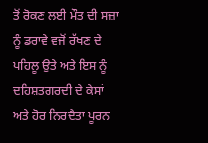ਤੋਂ ਰੋਕਣ ਲਈ ਮੌਤ ਦੀ ਸਜ਼ਾ ਨੂੰ ਡਰਾਵੇ ਵਜੋਂ ਰੱਖਣ ਦੇ ਪਹਿਲੂ ਉਤੇ ਅਤੇ ਇਸ ਨੂੰ ਦਹਿਸ਼ਤਗਰਦੀ ਦੇ ਕੇਸਾਂ ਅਤੇ ਹੋਰ ਨਿਰਦੈਤਾ ਪੂਰਨ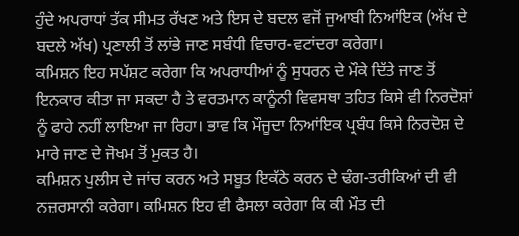ਹੁੰਦੇ ਅਪਰਾਧਾਂ ਤੱਕ ਸੀਮਤ ਰੱਖਣ ਅਤੇ ਇਸ ਦੇ ਬਦਲ ਵਜੋਂ ਜੁਆਬੀ ਨਿਆਂਇਕ (ਅੱਖ ਦੇ ਬਦਲੇ ਅੱਖ) ਪ੍ਰਣਾਲੀ ਤੋਂ ਲਾਂਭੇ ਜਾਣ ਸਬੰਧੀ ਵਿਚਾਰ-ਵਟਾਂਦਰਾ ਕਰੇਗਾ।
ਕਮਿਸ਼ਨ ਇਹ ਸਪੱਸ਼ਟ ਕਰੇਗਾ ਕਿ ਅਪਰਾਧੀਆਂ ਨੂੰ ਸੁਧਰਨ ਦੇ ਮੌਕੇ ਦਿੱਤੇ ਜਾਣ ਤੋਂ ਇਨਕਾਰ ਕੀਤਾ ਜਾ ਸਕਦਾ ਹੈ ਤੇ ਵਰਤਮਾਨ ਕਾਨੂੰਨੀ ਵਿਵਸਥਾ ਤਹਿਤ ਕਿਸੇ ਵੀ ਨਿਰਦੋਸ਼ਾਂ ਨੂੰ ਫਾਹੇ ਨਹੀਂ ਲਾਇਆ ਜਾ ਰਿਹਾ। ਭਾਵ ਕਿ ਮੌਜੂਦਾ ਨਿਆਂਇਕ ਪ੍ਰਬੰਧ ਕਿਸੇ ਨਿਰਦੋਸ਼ ਦੇ ਮਾਰੇ ਜਾਣ ਦੇ ਜੋਖਮ ਤੋਂ ਮੁਕਤ ਹੈ।
ਕਮਿਸ਼ਨ ਪੁਲੀਸ ਦੇ ਜਾਂਚ ਕਰਨ ਅਤੇ ਸਬੂਤ ਇਕੱਠੇ ਕਰਨ ਦੇ ਢੰਗ-ਤਰੀਕਿਆਂ ਦੀ ਵੀ ਨਜ਼ਰਸਾਨੀ ਕਰੇਗਾ। ਕਮਿਸ਼ਨ ਇਹ ਵੀ ਫੈਸਲਾ ਕਰੇਗਾ ਕਿ ਕੀ ਮੌਤ ਦੀ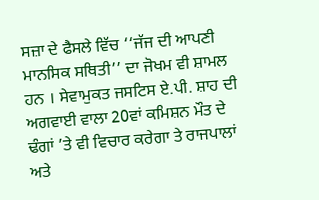ਸਜ਼ਾ ਦੇ ਫੈਸਲੇ ਵਿੱਚ ‘‘ਜੱਜ ਦੀ ਆਪਣੀ ਮਾਨਸਿਕ ਸਥਿਤੀ’’ ਦਾ ਜੋਖਮ ਵੀ ਸ਼ਾਮਲ ਹਨ । ਸੇਵਾਮੁਕਤ ਜਸਟਿਸ ਏ.ਪੀ. ਸ਼ਾਹ ਦੀ ਅਗਵਾਈ ਵਾਲਾ 20ਵਾਂ ਕਮਿਸ਼ਨ ਮੌਤ ਦੇ ਢੰਗਾਂ ’ਤੇ ਵੀ ਵਿਚਾਰ ਕਰੇਗਾ ਤੇ ਰਾਜਪਾਲਾਂ ਅਤੇ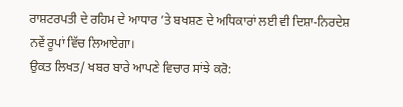ਰਾਸ਼ਟਰਪਤੀ ਦੇ ਰਹਿਮ ਦੇ ਆਧਾਰ ’ਤੇ ਬਖਸ਼ਣ ਦੇ ਅਧਿਕਾਰਾਂ ਲਈ ਵੀ ਦਿਸ਼ਾ-ਨਿਰਦੇਸ਼ ਨਵੇਂ ਰੂਪਾਂ ਵਿੱਚ ਲਿਆਏਗਾ।
ਉਕਤ ਲਿਖਤ/ ਖਬਰ ਬਾਰੇ ਆਪਣੇ ਵਿਚਾਰ ਸਾਂਝੇ ਕਰੋ: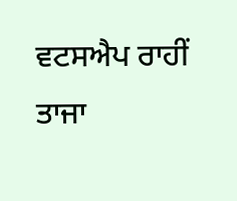ਵਟਸਐਪ ਰਾਹੀਂ ਤਾਜਾ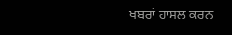ਖਬਰਾਂ ਹਾਸਲ ਕਰਨ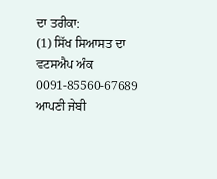ਦਾ ਤਰੀਕਾ:
(1) ਸਿੱਖ ਸਿਆਸਤ ਦਾ ਵਟਸਐਪ ਅੰਕ 0091-85560-67689 ਆਪਣੀ ਜੇਬੀ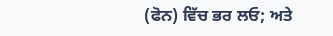(ਫੋਨ) ਵਿੱਚ ਭਰ ਲਓ; ਅਤੇ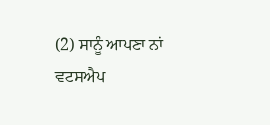(2) ਸਾਨੂੰ ਆਪਣਾ ਨਾਂ ਵਟਸਐਪ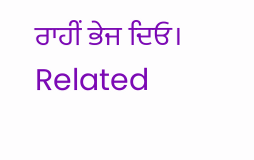ਰਾਹੀਂ ਭੇਜ ਦਿਓ।
Related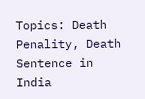Topics: Death Penality, Death Sentence in India